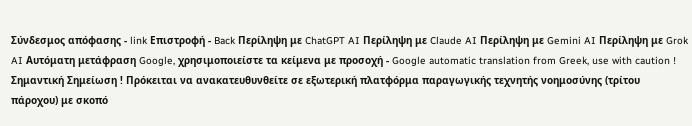Σύνδεσμος απόφασης - link Επιστροφή - Back Περίληψη με ChatGPT AI Περίληψη με Claude AI Περίληψη με Gemini AI Περίληψη με Grok AI Αυτόματη μετάφραση Google, χρησιμοποιείστε τα κείμενα με προσοχή - Google automatic translation from Greek, use with caution ! Σημαντική Σημείωση ! Πρόκειται να ανακατευθυνθείτε σε εξωτερική πλατφόρμα παραγωγικής τεχνητής νοημοσύνης (τρίτου πάροχου) με σκοπό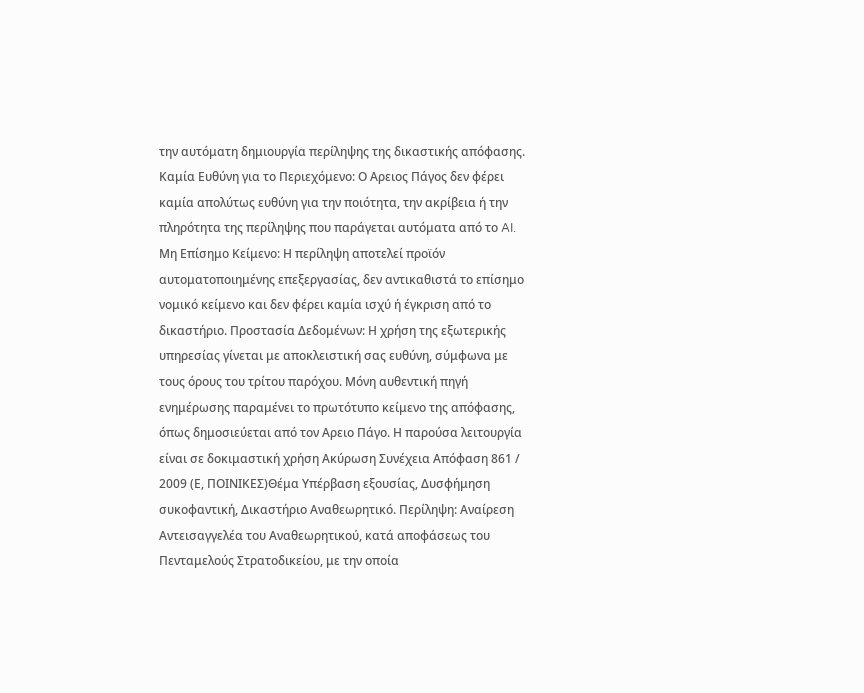την αυτόματη δημιουργία περίληψης της δικαστικής απόφασης. Καμία Ευθύνη για το Περιεχόμενο: Ο Αρειος Πάγος δεν φέρει καμία απολύτως ευθύνη για την ποιότητα, την ακρίβεια ή την πληρότητα της περίληψης που παράγεται αυτόματα από το AI. Μη Επίσημο Κείμενο: Η περίληψη αποτελεί προϊόν αυτοματοποιημένης επεξεργασίας, δεν αντικαθιστά το επίσημο νομικό κείμενο και δεν φέρει καμία ισχύ ή έγκριση από το δικαστήριο. Προστασία Δεδομένων: Η χρήση της εξωτερικής υπηρεσίας γίνεται με αποκλειστική σας ευθύνη, σύμφωνα με τους όρους του τρίτου παρόχου. Μόνη αυθεντική πηγή ενημέρωσης παραμένει το πρωτότυπο κείμενο της απόφασης, όπως δημοσιεύεται από τον Αρειο Πάγο. Η παρούσα λειτουργία είναι σε δοκιμαστική χρήση Ακύρωση Συνέχεια Απόφαση 861 / 2009 (Ε, ΠΟΙΝΙΚΕΣ)Θέμα Υπέρβαση εξουσίας, Δυσφήμηση συκοφαντική, Δικαστήριο Αναθεωρητικό. Περίληψη: Αναίρεση Αντεισαγγελέα του Αναθεωρητικού, κατά αποφάσεως του Πενταμελούς Στρατοδικείου, με την οποία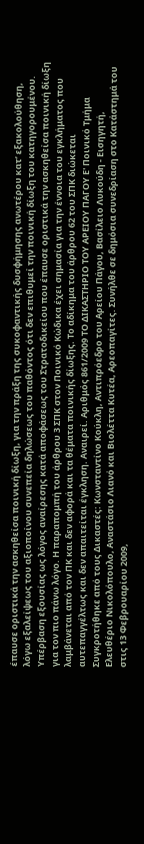έπαυσε οριστικά την ασκηθείσα ποινική δίωξη, για την πράξη της συκοφαντικής δυσφήμησης ανωτέρου κατ’ εξακολούθηση, λόγω εξαλείψεως του αξιοποίνου συνεπεία δηλώσεως του παθόντος ότι δεν επιθυμεί την ποινική δίωξη του κατηγορουμένου. Υπέρβαση εξουσίας ως λόγος αναίρεσης κατά αποφάσεως του Στρατοδικείου που έπαυσε οριστικά την ασκηθείσα ποινική δίωξη για τον πιο πάνω λόγο. Η παραπομπή του άρθρου 3 ΣΠΚ στον Ποινικό Κώδικα έχει σημασία για την έννοια του εγκλήματος που λαμβάνεται από τον ΠΚ και δεν αφορά και τα θέματα ποινικής δίωξης. Το αδίκημα του άρθρου 62 του ΣΠΚ διώκεται αυτεπαγγέλτως και δεν απαιτείται έγκληση. Αναιρεί. Αριθμός 861/2009 ΤΟ ΔΙΚΑΣΤΗΡΙΟ ΤΟΥ ΑΡΕΙΟΥ ΠΑΓΟΥ Ε' Ποινικό Τμήμα Συγκροτήθηκε από τους Δικαστές: Κωνσταντίνο Κούκλη, Αντιπρόεδρο του Αρείου Πάγου, Βασίλειο Λυκούδη - Εισηγητή, Ελευθέριο Νικολόπουλο, Αναστάσιο Λιανό και Βιολέττα Κυτέα, Αρεοπαγίτες. Συνήλθε σε δημόσια συνεδρίαση στο Κατάστημά του στις 13 Φεβρουαρίου 2009,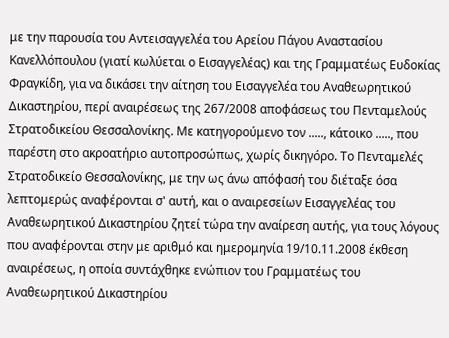με την παρουσία του Αντεισαγγελέα του Αρείου Πάγου Αναστασίου Κανελλόπουλου (γιατί κωλύεται ο Εισαγγελέας) και της Γραμματέως Ευδοκίας Φραγκίδη, για να δικάσει την αίτηση του Εισαγγελέα του Αναθεωρητικού Δικαστηρίου, περί αναιρέσεως της 267/2008 αποφάσεως του Πενταμελούς Στρατοδικείου Θεσσαλονίκης. Με κατηγορούμενο τον ....., κάτοικο ....., που παρέστη στο ακροατήριο αυτοπροσώπως, χωρίς δικηγόρο. Το Πενταμελές Στρατοδικείο Θεσσαλονίκης, με την ως άνω απόφασή του διέταξε όσα λεπτομερώς αναφέρονται σ' αυτή, και ο αναιρεσείων Εισαγγελέας του Αναθεωρητικού Δικαστηρίου ζητεί τώρα την αναίρεση αυτής, για τους λόγους που αναφέρονται στην με αριθμό και ημερομηνία 19/10.11.2008 έκθεση αναιρέσεως, η οποία συντάχθηκε ενώπιον του Γραμματέως του Αναθεωρητικού Δικαστηρίου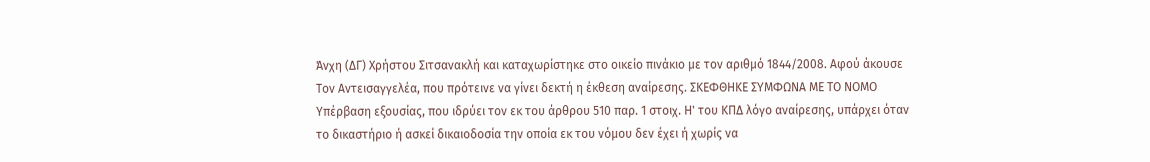Άνχη (ΔΓ) Χρήστου Σιτσανακλή και καταχωρίστηκε στο οικείο πινάκιο με τον αριθμό 1844/2008. Αφού άκουσε Τον Αντεισαγγελέα, που πρότεινε να γίνει δεκτή η έκθεση αναίρεσης. ΣΚΕΦΘΗΚΕ ΣΥΜΦΩΝΑ ΜΕ ΤΟ ΝΟΜΟ Υπέρβαση εξουσίας, που ιδρύει τον εκ του άρθρου 510 παρ. 1 στοιχ. Η' του ΚΠΔ λόγο αναίρεσης, υπάρχει όταν το δικαστήριο ή ασκεί δικαιοδοσία την οποία εκ του νόμου δεν έχει ή χωρίς να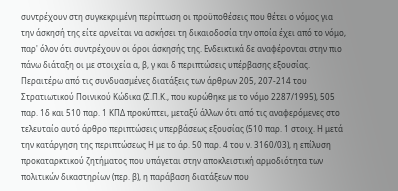συντρέχουν στη συγκεκριμένη περίπτωση οι προϋποθέσεις που θέτει ο νόμος για την άσκησή της είτε αρνείται να ασκήσει τη δικαιοδοσία την οποία έχει από το νόμο, παρ' όλον ότι συντρέχουν οι όροι άσκησής της. Ενδεικτικά δε αναφέρονται στην πιο πάνω διάταξη οι με στοιχεία α, β, γ και δ περιπτώσεις υπέρβασης εξουσίας. Περαιτέρω από τις συνδυασμένες διατάξεις των άρθρων 205, 207-214 του Στρατιωτικού Ποινικού Κώδικα (Σ.Π.Κ., που κυρώθηκε με το νόμο 2287/1995), 505 παρ. 1δ και 510 παρ. 1 ΚΠΔ προκύπτει, μεταξύ άλλων ότι από τις αναφερόμενες στο τελευταίο αυτό άρθρο περιπτώσεις υπερβάσεως εξουσίας (510 παρ. 1 στοιχ. Η μετά την κατάργηση της περιπτώσεως Η με το άρ. 50 παρ. 4 του ν. 3160/03), η επίλυση προκαταρκτικού ζητήματος που υπάγεται στην αποκλειστική αρμοδιότητα των πολιτικών δικαστηρίων (περ. β), η παράβαση διατάξεων που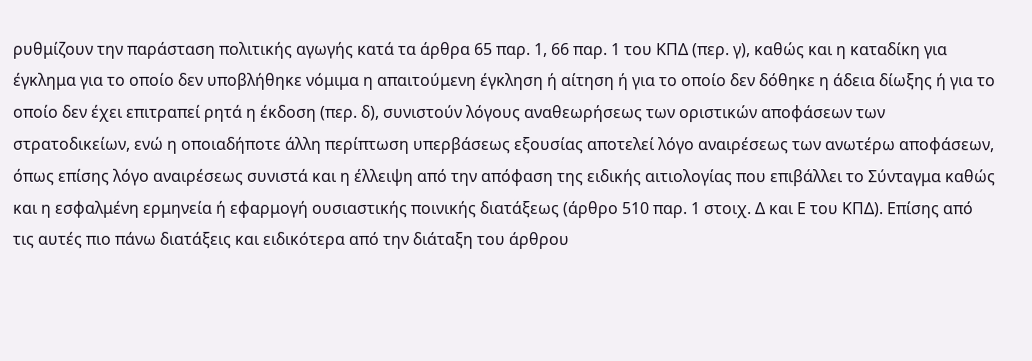ρυθμίζουν την παράσταση πολιτικής αγωγής κατά τα άρθρα 65 παρ. 1, 66 παρ. 1 του ΚΠΔ (περ. γ), καθώς και η καταδίκη για έγκλημα για το οποίο δεν υποβλήθηκε νόμιμα η απαιτούμενη έγκληση ή αίτηση ή για το οποίο δεν δόθηκε η άδεια δίωξης ή για το οποίο δεν έχει επιτραπεί ρητά η έκδοση (περ. δ), συνιστούν λόγους αναθεωρήσεως των οριστικών αποφάσεων των στρατοδικείων, ενώ η οποιαδήποτε άλλη περίπτωση υπερβάσεως εξουσίας αποτελεί λόγο αναιρέσεως των ανωτέρω αποφάσεων, όπως επίσης λόγο αναιρέσεως συνιστά και η έλλειψη από την απόφαση της ειδικής αιτιολογίας που επιβάλλει το Σύνταγμα καθώς και η εσφαλμένη ερμηνεία ή εφαρμογή ουσιαστικής ποινικής διατάξεως (άρθρο 510 παρ. 1 στοιχ. Δ και Ε του ΚΠΔ). Επίσης από τις αυτές πιο πάνω διατάξεις και ειδικότερα από την διάταξη του άρθρου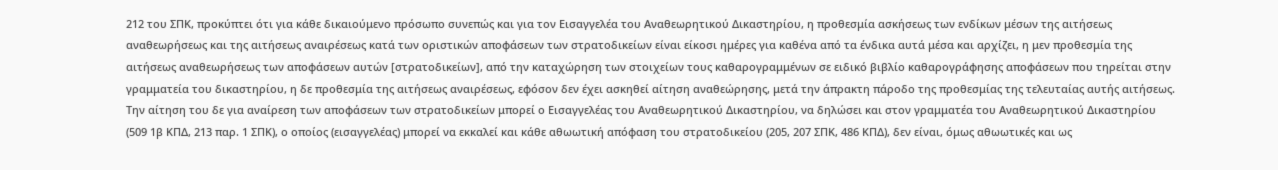212 του ΣΠΚ, προκύπτει ότι για κάθε δικαιούμενο πρόσωπο συνεπώς και για τον Εισαγγελέα του Αναθεωρητικού Δικαστηρίου, η προθεσμία ασκήσεως των ενδίκων μέσων της αιτήσεως αναθεωρήσεως και της αιτήσεως αναιρέσεως κατά των οριστικών αποφάσεων των στρατοδικείων είναι είκοσι ημέρες για καθένα από τα ένδικα αυτά μέσα και αρχίζει, η μεν προθεσμία της αιτήσεως αναθεωρήσεως των αποφάσεων αυτών [στρατοδικείων], από την καταχώρηση των στοιχείων τους καθαρογραμμένων σε ειδικό βιβλίο καθαρογράφησης αποφάσεων που τηρείται στην γραμματεία του δικαστηρίου, η δε προθεσμία της αιτήσεως αναιρέσεως, εφόσον δεν έχει ασκηθεί αίτηση αναθεώρησης, μετά την άπρακτη πάροδο της προθεσμίας της τελευταίας αυτής αιτήσεως. Την αίτηση του δε για αναίρεση των αποφάσεων των στρατοδικείων μπορεί ο Εισαγγελέας του Αναθεωρητικού Δικαστηρίου, να δηλώσει και στον γραμματέα του Αναθεωρητικού Δικαστηρίου (509 1β ΚΠΔ, 213 παρ. 1 ΣΠΚ), ο οποίος (εισαγγελέας) μπορεί να εκκαλεί και κάθε αθωωτική απόφαση του στρατοδικείου (205, 207 ΣΠΚ, 486 ΚΠΔ), δεν είναι, όμως αθωωτικές και ως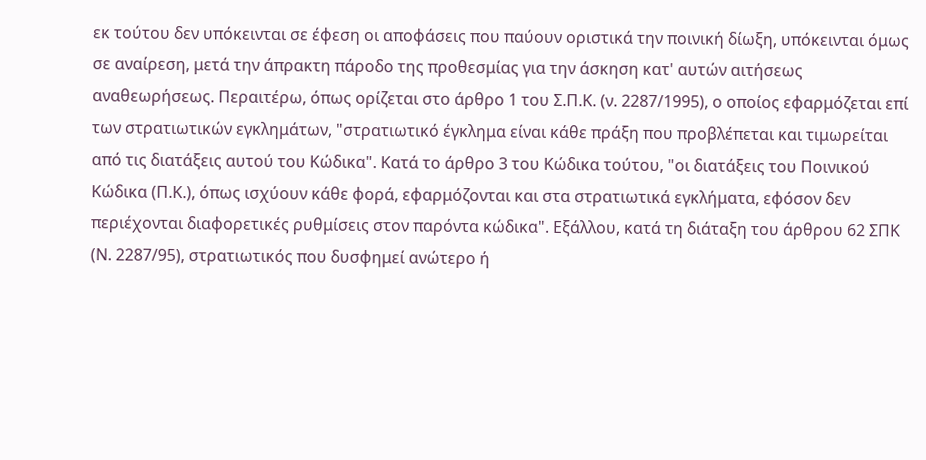εκ τούτου δεν υπόκεινται σε έφεση οι αποφάσεις που παύουν οριστικά την ποινική δίωξη, υπόκεινται όμως σε αναίρεση, μετά την άπρακτη πάροδο της προθεσμίας για την άσκηση κατ' αυτών αιτήσεως αναθεωρήσεως. Περαιτέρω, όπως ορίζεται στο άρθρο 1 του Σ.Π.Κ. (ν. 2287/1995), ο οποίος εφαρμόζεται επί των στρατιωτικών εγκλημάτων, "στρατιωτικό έγκλημα είναι κάθε πράξη που προβλέπεται και τιμωρείται από τις διατάξεις αυτού του Κώδικα". Κατά το άρθρο 3 του Κώδικα τούτου, "οι διατάξεις του Ποινικού Κώδικα (Π.Κ.), όπως ισχύουν κάθε φορά, εφαρμόζονται και στα στρατιωτικά εγκλήματα, εφόσον δεν περιέχονται διαφορετικές ρυθμίσεις στον παρόντα κώδικα". Εξάλλου, κατά τη διάταξη του άρθρου 62 ΣΠΚ (Ν. 2287/95), στρατιωτικός που δυσφημεί ανώτερο ή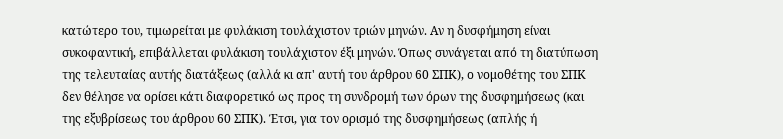κατώτερο του, τιμωρείται με φυλάκιση τουλάχιστον τριών μηνών. Αν η δυσφήμηση είναι συκοφαντική, επιβάλλεται φυλάκιση τουλάχιστον έξι μηνών. Όπως συνάγεται από τη διατύπωση της τελευταίας αυτής διατάξεως (αλλά κι απ' αυτή του άρθρου 60 ΣΠΚ), ο νομοθέτης του ΣΠΚ δεν θέλησε να ορίσει κάτι διαφορετικό ως προς τη συνδρομή των όρων της δυσφημήσεως (και της εξυβρίσεως του άρθρου 60 ΣΠΚ). Έτσι, για τον ορισμό της δυσφημήσεως (απλής ή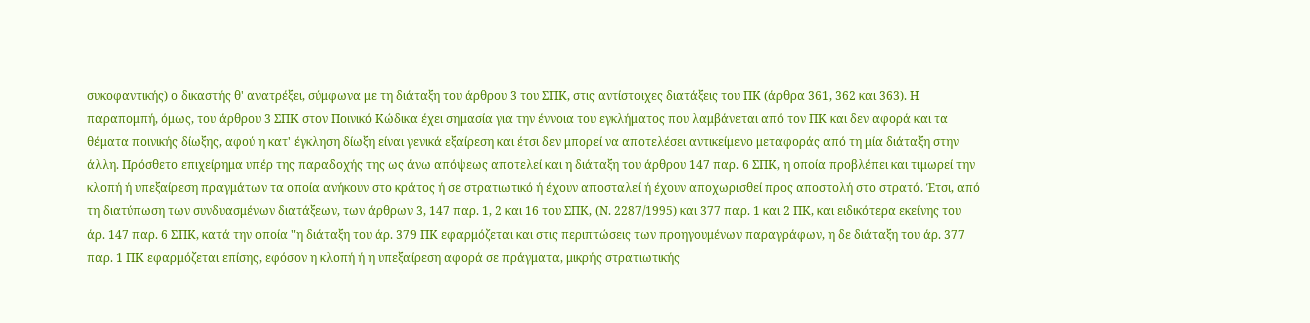συκοφαντικής) ο δικαστής θ' ανατρέξει, σύμφωνα με τη διάταξη του άρθρου 3 του ΣΠΚ, στις αντίστοιχες διατάξεις του ΠΚ (άρθρα 361, 362 και 363). Η παραπομπή, όμως, του άρθρου 3 ΣΠΚ στον Ποινικό Κώδικα έχει σημασία για την έννοια του εγκλήματος που λαμβάνεται από τον ΠΚ και δεν αφορά και τα θέματα ποινικής δίωξης, αφού η κατ' έγκληση δίωξη είναι γενικά εξαίρεση και έτσι δεν μπορεί να αποτελέσει αντικείμενο μεταφοράς από τη μία διάταξη στην άλλη. Πρόσθετο επιχείρημα υπέρ της παραδοχής της ως άνω απόψεως αποτελεί και η διάταξη του άρθρου 147 παρ. 6 ΣΠΚ, η οποία προβλέπει και τιμωρεί την κλοπή ή υπεξαίρεση πραγμάτων τα οποία ανήκουν στο κράτος ή σε στρατιωτικό ή έχουν αποσταλεί ή έχουν αποχωρισθεί προς αποστολή στο στρατό. Έτσι, από τη διατύπωση των συνδυασμένων διατάξεων, των άρθρων 3, 147 παρ. 1, 2 και 16 του ΣΠΚ, (Ν. 2287/1995) και 377 παρ. 1 και 2 ΠΚ, και ειδικότερα εκείνης του άρ. 147 παρ. 6 ΣΠΚ, κατά την οποία "η διάταξη του άρ. 379 ΠΚ εφαρμόζεται και στις περιπτώσεις των προηγουμένων παραγράφων, η δε διάταξη του άρ. 377 παρ. 1 ΠΚ εφαρμόζεται επίσης, εφόσον η κλοπή ή η υπεξαίρεση αφορά σε πράγματα, μικρής στρατιωτικής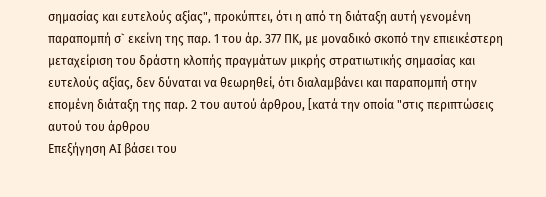σημασίας και ευτελούς αξίας", προκύπτει, ότι η από τη διάταξη αυτή γενομένη παραπομπή σ` εκείνη της παρ. 1 του άρ. 377 ΠΚ, με μοναδικό σκοπό την επιεικέστερη μεταχείριση του δράστη κλοπής πραγμάτων μικρής στρατιωτικής σημασίας και ευτελούς αξίας, δεν δύναται να θεωρηθεί, ότι διαλαμβάνει και παραπομπή στην επομένη διάταξη της παρ. 2 του αυτού άρθρου, [κατά την οποία "στις περιπτώσεις αυτού του άρθρου
Επεξήγηση AI βάσει του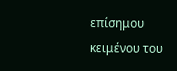επίσημου κειμένου του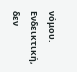νόμου. Ενδεικτική, δεν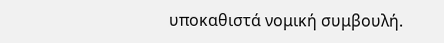υποκαθιστά νομική συμβουλή.